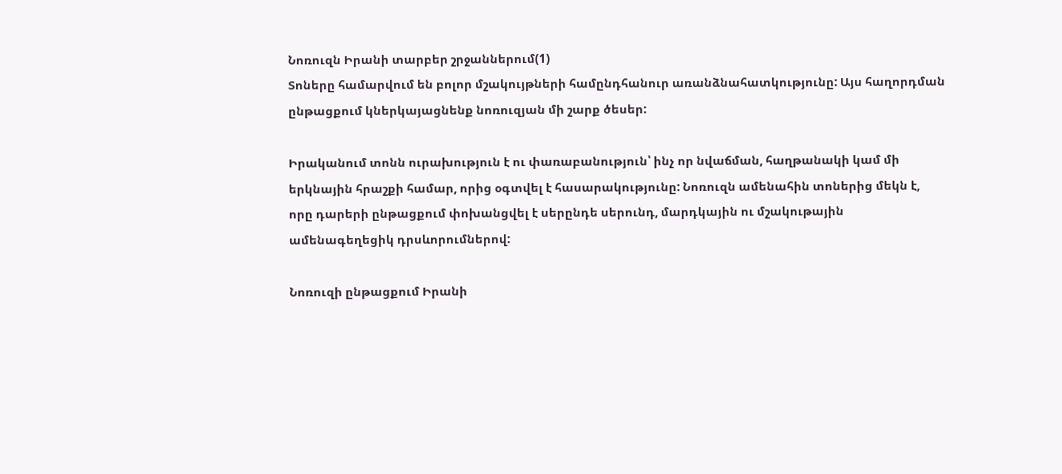Նոռուզն Իրանի տարբեր շրջաններում(1)
Տոները համարվում են բոլոր մշակույթների համընդհանուր առանձնահատկությունը: Այս հաղորդման ընթացքում կներկայացնենք նոռուզյան մի շարք ծեսեր:

Իրականում տոնն ուրախություն է ու փառաբանություն՝ ինչ որ նվաճման, հաղթանակի կամ մի երկնային հրաշքի համար, որից օգտվել է հասարակությունը: Նոռուզն ամենահին տոներից մեկն է, որը դարերի ընթացքում փոխանցվել է սերընդե սերունդ, մարդկային ու մշակութային ամենագեղեցիկ դրսևորումներով:

Նոռուզի ընթացքում Իրանի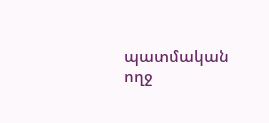պատմական ողջ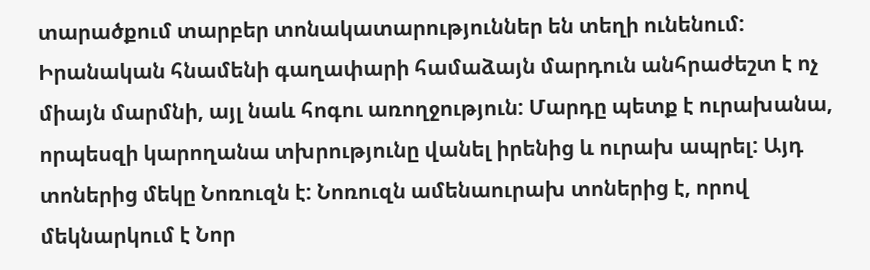տարածքում տարբեր տոնակատարություններ են տեղի ունենում: Իրանական հնամենի գաղափարի համաձայն մարդուն անհրաժեշտ է ոչ միայն մարմնի, այլ նաև հոգու առողջություն: Մարդը պետք է ուրախանա, որպեսզի կարողանա տխրությունը վանել իրենից և ուրախ ապրել: Այդ տոներից մեկը Նոռուզն է: Նոռուզն ամենաուրախ տոներից է, որով մեկնարկում է Նոր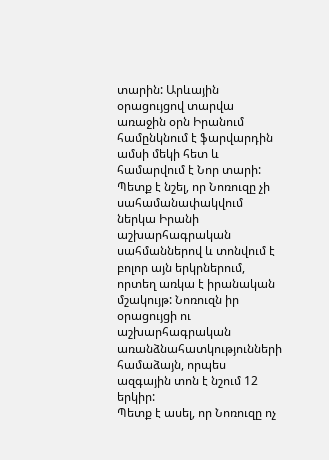տարին: Արևային օրացույցով տարվա առաջին օրն Իրանում համընկնում է ֆարվարդին ամսի մեկի հետ և համարվում է Նոր տարի: Պետք է նշել, որ Նոռուզը չի սահամանափակվում ներկա Իրանի աշխարհագրական սահմաններով և տոնվում է բոլոր այն երկրներում, որտեղ առկա է իրանական մշակույթ: Նոռուզն իր օրացույցի ու աշխարհագրական առանձնահատկությունների համաձայն, որպես ազգային տոն է նշում 12 երկիր:
Պետք է ասել, որ Նոռուզը ոչ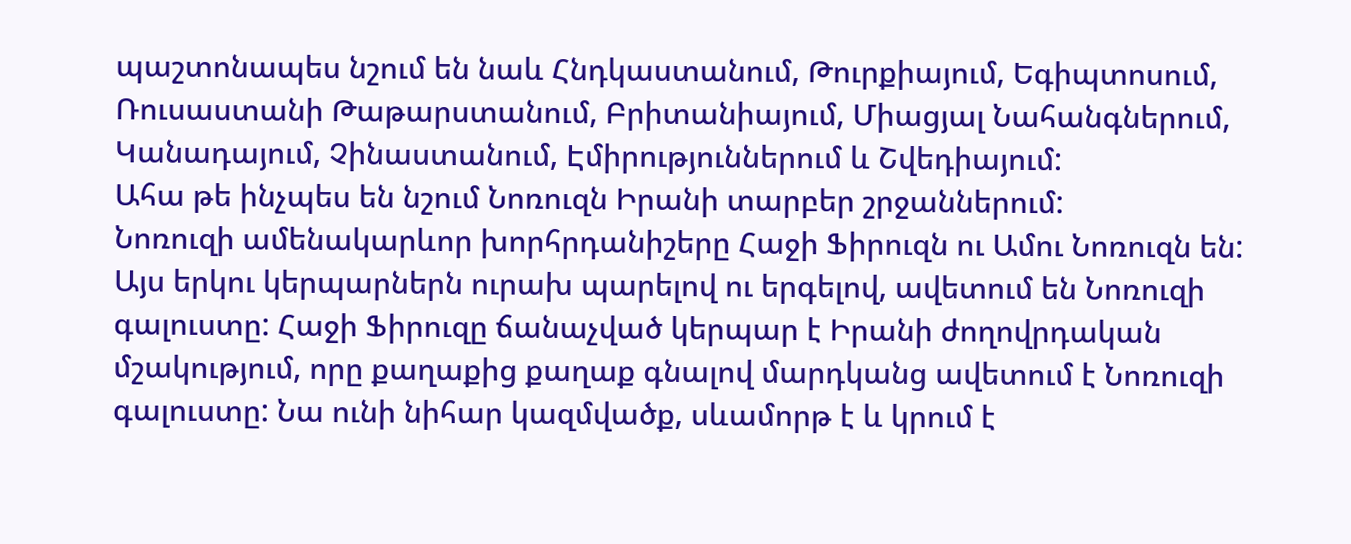պաշտոնապես նշում են նաև Հնդկաստանում, Թուրքիայում, Եգիպտոսում, Ռուսաստանի Թաթարստանում, Բրիտանիայում, Միացյալ Նահանգներում, Կանադայում, Չինաստանում, Էմիրություններում և Շվեդիայում:
Ահա թե ինչպես են նշում Նոռուզն Իրանի տարբեր շրջաններում:
Նոռուզի ամենակարևոր խորհրդանիշերը Հաջի Ֆիրուզն ու Ամու Նոռուզն են: Այս երկու կերպարներն ուրախ պարելով ու երգելով, ավետում են Նոռուզի գալուստը: Հաջի Ֆիրուզը ճանաչված կերպար է Իրանի ժողովրդական մշակությում, որը քաղաքից քաղաք գնալով մարդկանց ավետում է Նոռուզի գալուստը: Նա ունի նիհար կազմվածք, սևամորթ է և կրում է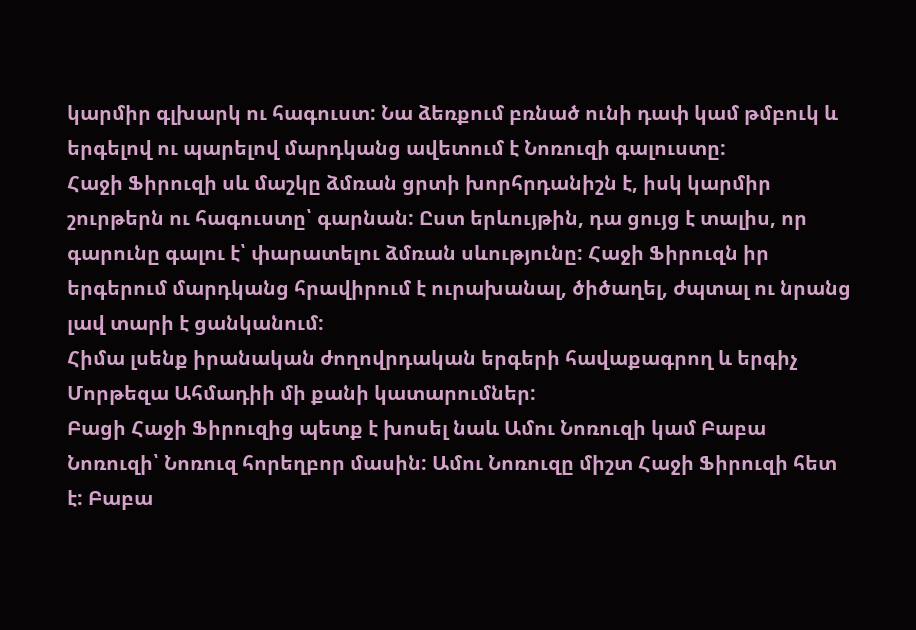կարմիր գլխարկ ու հագուստ: Նա ձեռքում բռնած ունի դափ կամ թմբուկ և երգելով ու պարելով մարդկանց ավետում է Նոռուզի գալուստը:
Հաջի Ֆիրուզի սև մաշկը ձմռան ցրտի խորհրդանիշն է, իսկ կարմիր շուրթերն ու հագուստը՝ գարնան: Ըստ երևույթին, դա ցույց է տալիս, որ գարունը գալու է՝ փարատելու ձմռան սևությունը: Հաջի Ֆիրուզն իր երգերում մարդկանց հրավիրում է ուրախանալ, ծիծաղել, ժպտալ ու նրանց լավ տարի է ցանկանում:
Հիմա լսենք իրանական ժողովրդական երգերի հավաքագրող և երգիչ Մորթեզա Ահմադիի մի քանի կատարումներ:
Բացի Հաջի Ֆիրուզից պետք է խոսել նաև Ամու Նոռուզի կամ Բաբա Նոռուզի՝ Նոռուզ հորեղբոր մասին: Ամու Նոռուզը միշտ Հաջի Ֆիրուզի հետ է: Բաբա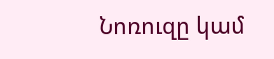Նոռուզը կամ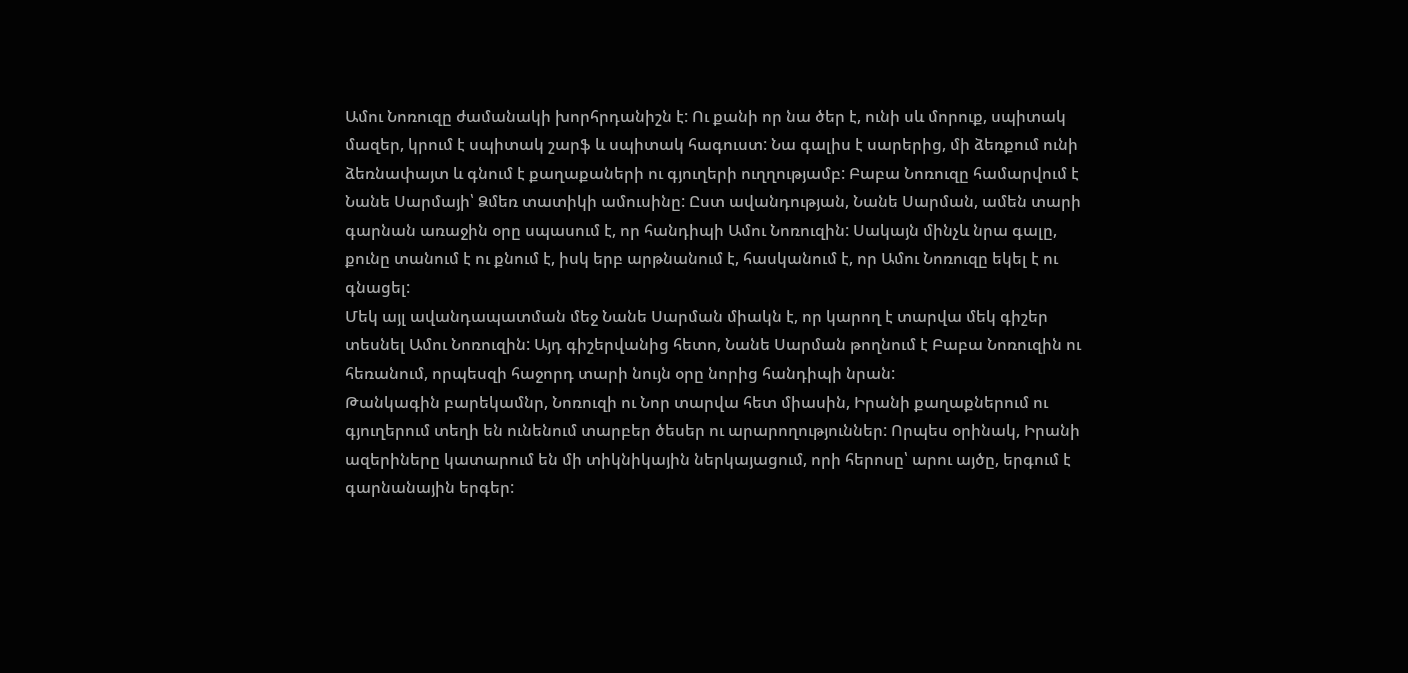Ամու Նոռուզը ժամանակի խորհրդանիշն է: Ու քանի որ նա ծեր է, ունի սև մորուք, սպիտակ մազեր, կրում է սպիտակ շարֆ և սպիտակ հագուստ: Նա գալիս է սարերից, մի ձեռքում ունի ձեռնափայտ և գնում է քաղաքաների ու գյուղերի ուղղությամբ: Բաբա Նոռուզը համարվում է Նանե Սարմայի՝ Ձմեռ տատիկի ամուսինը: Ըստ ավանդության, Նանե Սարման, ամեն տարի գարնան առաջին օրը սպասում է, որ հանդիպի Ամու Նոռուզին: Սակայն մինչև նրա գալը, քունը տանում է ու քնում է, իսկ երբ արթնանում է, հասկանում է, որ Ամու Նոռուզը եկել է ու գնացել:
Մեկ այլ ավանդապատման մեջ Նանե Սարման միակն է, որ կարող է տարվա մեկ գիշեր տեսնել Ամու Նոռուզին: Այդ գիշերվանից հետո, Նանե Սարման թողնում է Բաբա Նոռուզին ու հեռանում, որպեսզի հաջորդ տարի նույն օրը նորից հանդիպի նրան:
Թանկագին բարեկամնր, Նոռուզի ու Նոր տարվա հետ միասին, Իրանի քաղաքներում ու գյուղերում տեղի են ունենում տարբեր ծեսեր ու արարողություններ: Որպես օրինակ, Իրանի ազերիները կատարում են մի տիկնիկային ներկայացում, որի հերոսը՝ արու այծը, երգում է գարնանային երգեր: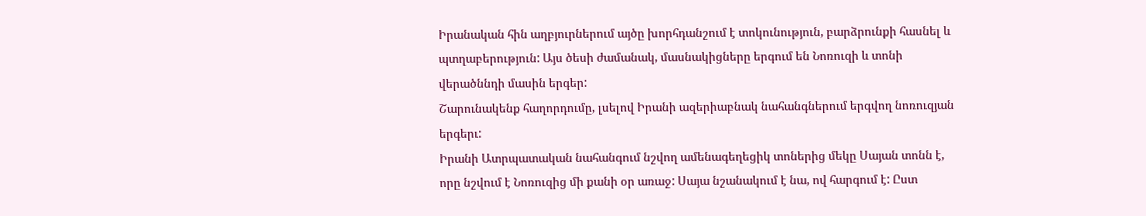Իրանական հին աղբյուրներում այծը խորհդանշում է տոկունություն, բարձրունքի հասնել և պտղաբերություն: Այս ծեսի ժամանակ, մասնակիցները երգում են Նոռուզի և տոնի վերածննդի մասին երգեր:
Շարունակենք հաղորդումը, լսելով Իրանի ազերիաբնակ նահանգներում երգվող նոռուզյան երգերւ:
Իրանի Ատրպատական նահանգում նշվող ամենագեղեցիկ տոներից մեկը Սայան տոնն է, որը նշվում է Նոռուզից մի քանի օր առաջ: Սայա նշանակում է նա, ով հարգում է: Ըստ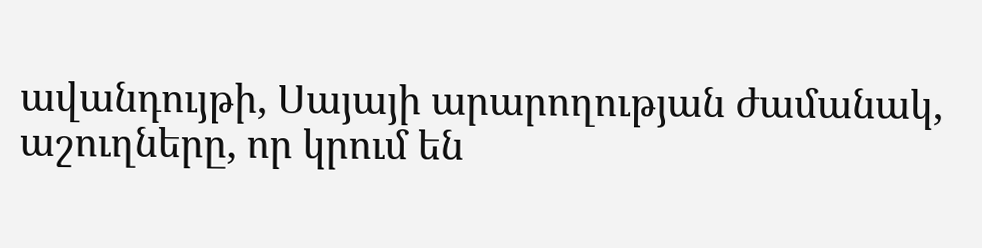ավանդույթի, Սայայի արարողության ժամանակ, աշուղները, որ կրում են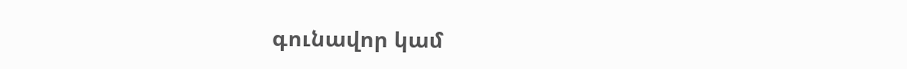գունավոր կամ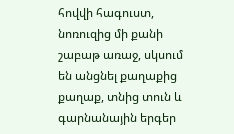հովվի հագուստ, նոռուզից մի քանի շաբաթ առաջ, սկսում են անցնել քաղաքից քաղաք, տնից տուն և գարնանային երգեր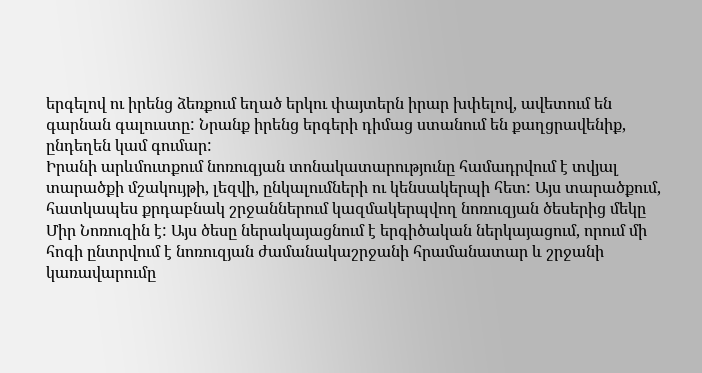երգելով ու իրենց ձեռքում եղած երկու փայտերն իրար խփելով, ավետում են գարնան գալուստը: Նրանք իրենց երգերի դիմաց ստանում են քաղցրավենիք, ընդեղեն կամ գումար:
Իրանի արևմուտքում նոռուզյան տոնակատարությունը համադրվում է տվյալ տարածքի մշակույթի, լեզվի, ընկալումների ու կենսակերպի հետ: Այս տարածքում, հատկապես քրդաբնակ շրջաններում կազմակերպվող նոռուզյան ծեսերից մեկը Միր Նոռուզին է: Այս ծեսը ներակայացնում է երգիծական ներկայացում, որում մի հոգի ընտրվում է նոռուզյան ժամանակաշրջանի հրամանատար և շրջանի կառավարումը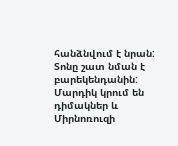հանձնվում է նրան: Տոնը շատ նման է բարեկենդանին: Մարդիկ կրում են դիմակներ և Միրնոռուզի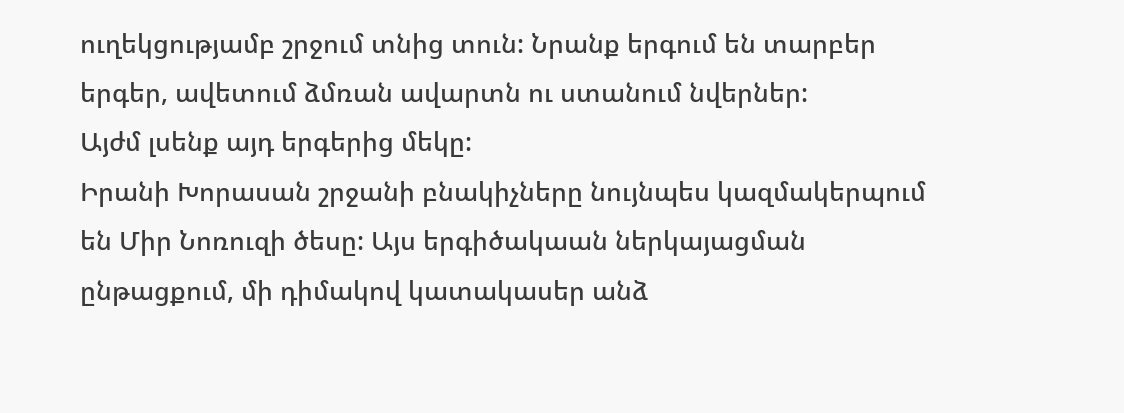ուղեկցությամբ շրջում տնից տուն: Նրանք երգում են տարբեր երգեր, ավետում ձմռան ավարտն ու ստանում նվերներ:
Այժմ լսենք այդ երգերից մեկը:
Իրանի Խորասան շրջանի բնակիչները նույնպես կազմակերպում են Միր Նոռուզի ծեսը: Այս երգիծակաան ներկայացման ընթացքում, մի դիմակով կատակասեր անձ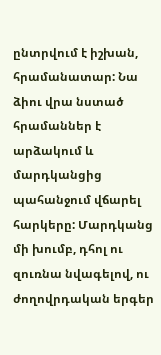ընտրվում է իշխան, հրամանատար: Նա ձիու վրա նստած հրամաններ է արձակում և մարդկանցից պահանջում վճարել հարկերը: Մարդկանց մի խումբ, դհոլ ու զուռնա նվագելով, ու ժողովրդական երգեր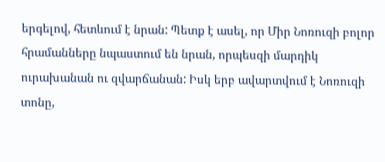երգելով, հետևում է նրան: Պետք է ասել, որ Միր Նոռուզի բոլոր հրամանները նպաստում են նրան, որպեսզի մարդիկ ուրախանան ու զվարճանան: Իսկ երբ ավարտվում է Նոռուզի տոնը,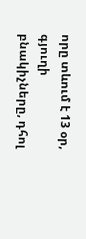որը տևում է 13 օր, գյուղի բնակիչները, դհոլ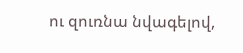ու զուռնա նվագելով,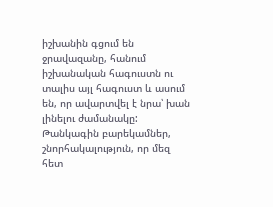իշխանին գցում են ջրավազանը, հանում իշխանական հագուստն ու տալիս այլ հագուստ և ասում են, որ ավարտվել է նրա՝ խան լինելու ժամանակը:
Թանկագին բարեկամներ, շնորհակալություն, որ մեզ հետ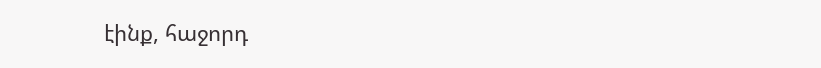էինք, հաջորդ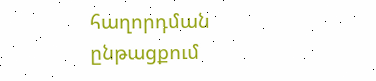հաղորդման ընթացքում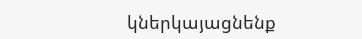կներկայացնենք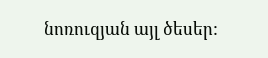նոռուզյան այլ ծեսեր: